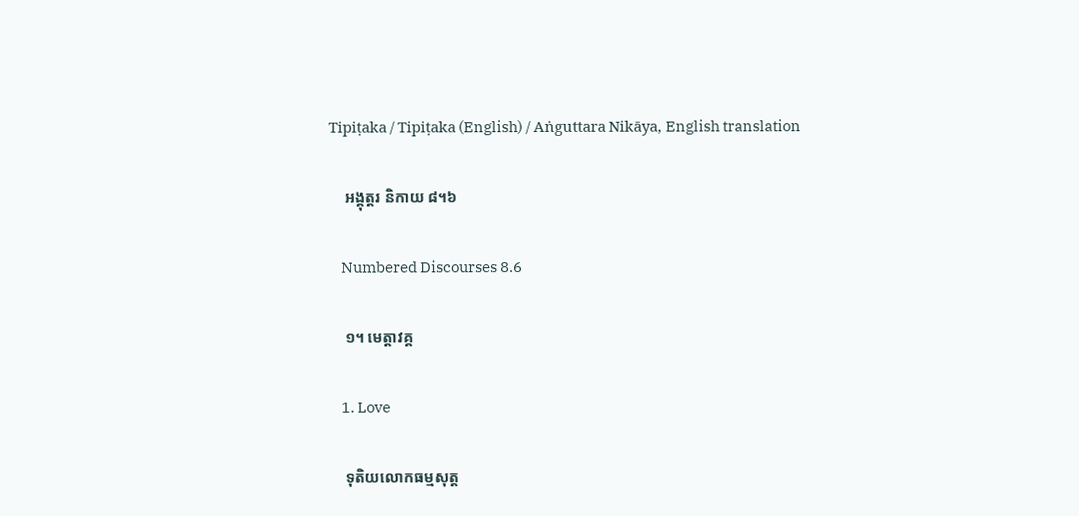Tipiṭaka / Tipiṭaka (English) / Aṅguttara Nikāya, English translation

    អង្គុត្តរ និកាយ ៨។៦

    Numbered Discourses 8.6

    ១។ មេត្តាវគ្គ

    1. Love

    ទុតិយលោកធម្មសុត្ត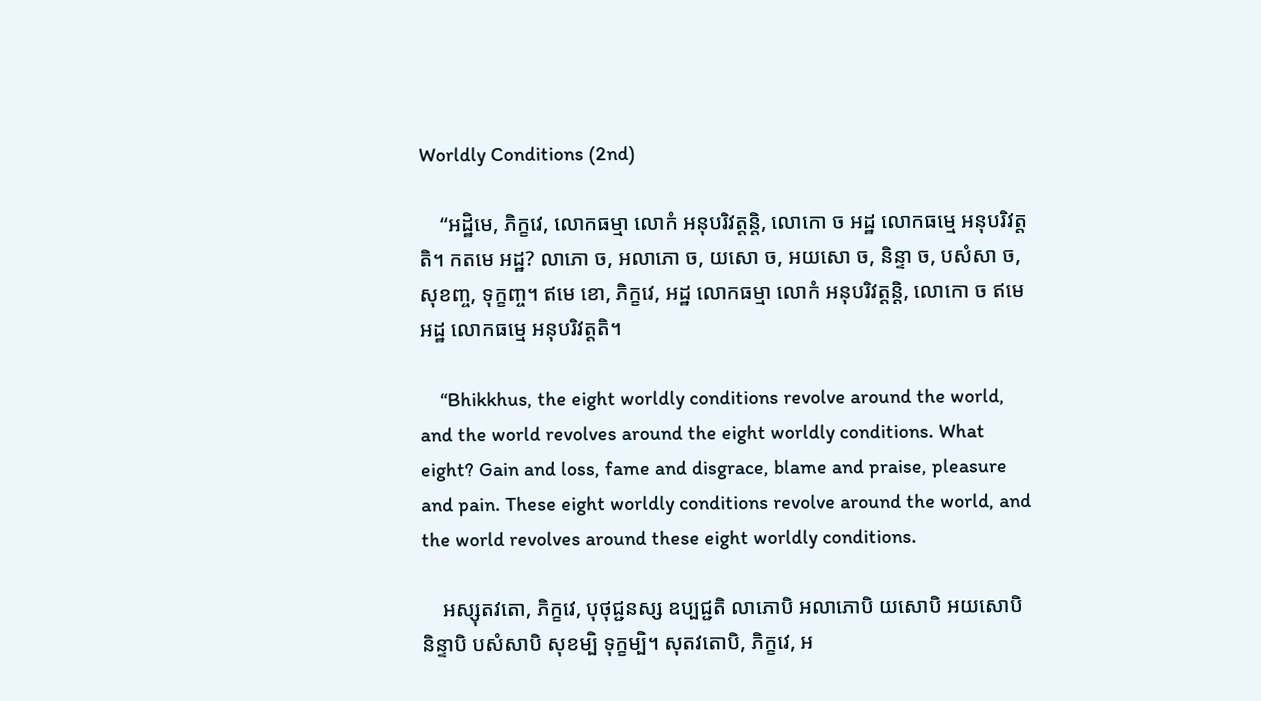Worldly Conditions (2nd)

    “អដ្ឋិមេ, ភិក្ខវេ, លោកធម្មា លោកំ អនុបរិវត្តន្តិ, លោកោ ច អដ្ឋ លោកធម្មេ អនុបរិវត្តតិ។ កតមេ អដ្ឋ? លាភោ ច, អលាភោ ច, យសោ ច, អយសោ ច, និន្ទា ច, បសំសា ច, សុខញ្ច, ទុក្ខញ្ច។ ឥមេ ខោ, ភិក្ខវេ, អដ្ឋ លោកធម្មា លោកំ អនុបរិវត្តន្តិ, លោកោ ច ឥមេ អដ្ឋ លោកធម្មេ អនុបរិវត្តតិ។

    “Bhikkhus, the eight worldly conditions revolve around the world, and the world revolves around the eight worldly conditions. What eight? Gain and loss, fame and disgrace, blame and praise, pleasure and pain. These eight worldly conditions revolve around the world, and the world revolves around these eight worldly conditions.

    អស្សុតវតោ, ភិក្ខវេ, បុថុជ្ជនស្ស ឧប្បជ្ជតិ លាភោបិ អលាភោបិ យសោបិ អយសោបិ និន្ទាបិ បសំសាបិ សុខម្បិ ទុក្ខម្បិ។ សុតវតោបិ, ភិក្ខវេ, អ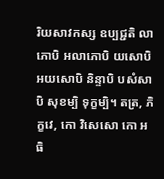រិយសាវកស្ស ឧប្បជ្ជតិ លាភោបិ អលាភោបិ យសោបិ អយសោបិ និន្ទាបិ បសំសាបិ សុខម្បិ ទុក្ខម្បិ។ តត្រ, ភិក្ខវេ, កោ វិសេសោ កោ អធិ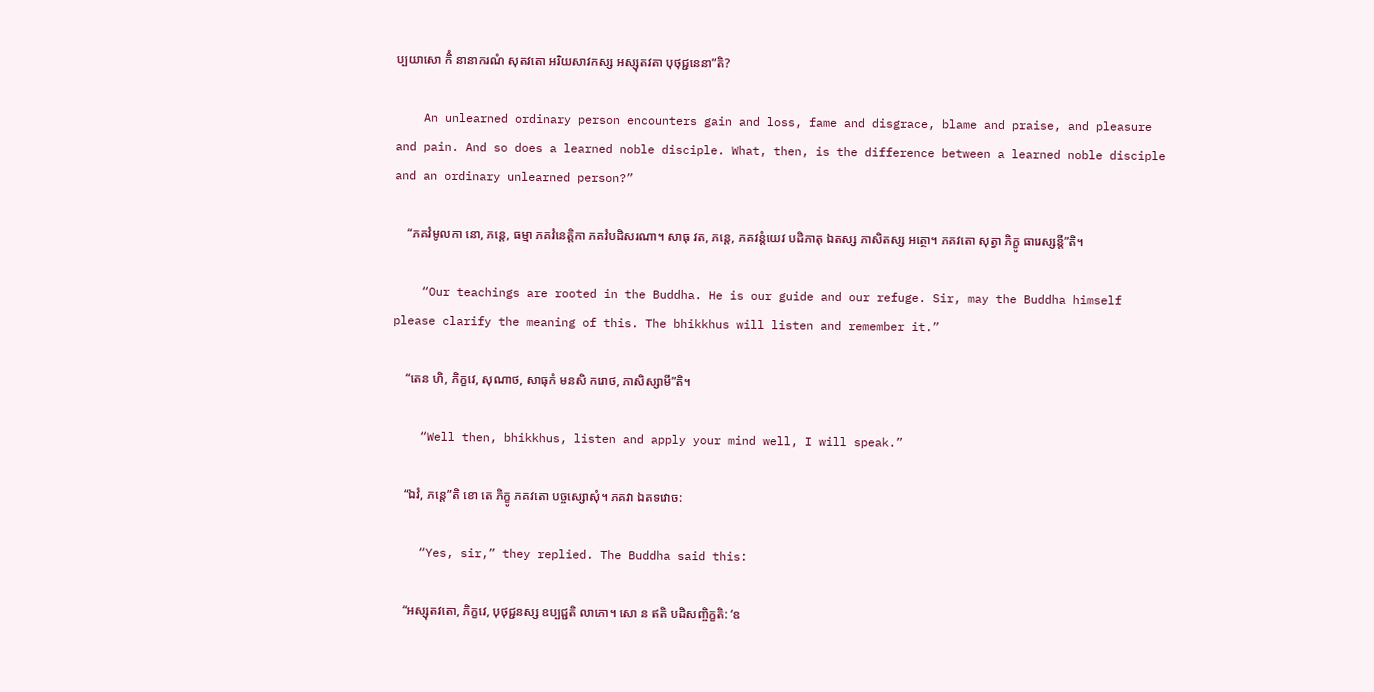ប្បយាសោ កិំ នានាករណំ សុតវតោ អរិយសាវកស្ស អស្សុតវតា បុថុជ្ជនេនា”តិ?

    An unlearned ordinary person encounters gain and loss, fame and disgrace, blame and praise, and pleasure and pain. And so does a learned noble disciple. What, then, is the difference between a learned noble disciple and an ordinary unlearned person?”

    “ភគវំមូលកា នោ, ភន្តេ, ធម្មា ភគវំនេត្តិកា ភគវំបដិសរណា។ សាធុ វត, ភន្តេ, ភគវន្តំយេវ បដិភាតុ ឯតស្ស ភាសិតស្ស អត្ថោ។ ភគវតោ សុត្វា ភិក្ខូ ធារេស្សន្តី”តិ។

    “Our teachings are rooted in the Buddha. He is our guide and our refuge. Sir, may the Buddha himself please clarify the meaning of this. The bhikkhus will listen and remember it.”

    “តេន ហិ, ភិក្ខវេ, សុណាថ, សាធុកំ មនសិ ករោថ, ភាសិស្សាមី”តិ។

    “Well then, bhikkhus, listen and apply your mind well, I will speak.”

    “ឯវំ, ភន្តេ”តិ ខោ តេ ភិក្ខូ ភគវតោ បច្ចស្សោសុំ។ ភគវា ឯតទវោច:

    “Yes, sir,” they replied. The Buddha said this:

    “អស្សុតវតោ, ភិក្ខវេ, បុថុជ្ជនស្ស ឧប្បជ្ជតិ លាភោ។ សោ ន ឥតិ បដិសញ្ចិក្ខតិ: ‘ឧ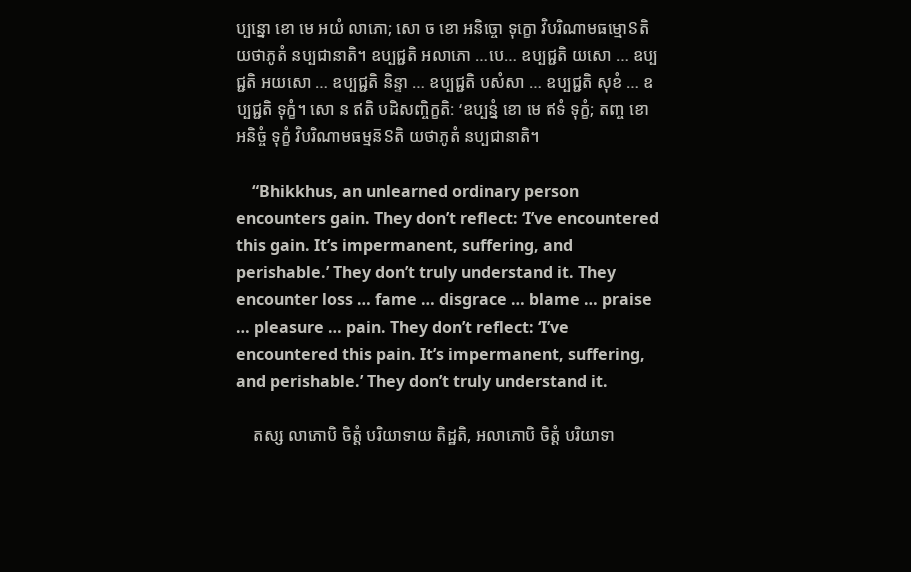ប្បន្នោ ខោ មេ អយំ លាភោ; សោ ច ខោ អនិច្ចោ ទុក្ខោ វិបរិណាមធម្មោៜតិ យថាភូតំ នប្បជានាតិ។ ឧប្បជ្ជតិ អលាភោ …បេ… ឧប្បជ្ជតិ យសោ … ឧប្បជ្ជតិ អយសោ … ឧប្បជ្ជតិ និន្ទា … ឧប្បជ្ជតិ បសំសា … ឧប្បជ្ជតិ សុខំ … ឧប្បជ្ជតិ ទុក្ខំ។ សោ ន ឥតិ បដិសញ្ចិក្ខតិ: ‘ឧប្បន្នំ ខោ មេ ឥទំ ទុក្ខំ; តញ្ច ខោ អនិច្ចំ ទុក្ខំ វិបរិណាមធម្មន៑ៜតិ យថាភូតំ នប្បជានាតិ។

    “Bhikkhus, an unlearned ordinary person encounters gain. They don’t reflect: ‘I’ve encountered this gain. It’s impermanent, suffering, and perishable.’ They don’t truly understand it. They encounter loss … fame … disgrace … blame … praise … pleasure … pain. They don’t reflect: ‘I’ve encountered this pain. It’s impermanent, suffering, and perishable.’ They don’t truly understand it.

    តស្ស លាភោបិ ចិត្តំ បរិយាទាយ តិដ្ឋតិ, អលាភោបិ ចិត្តំ បរិយាទា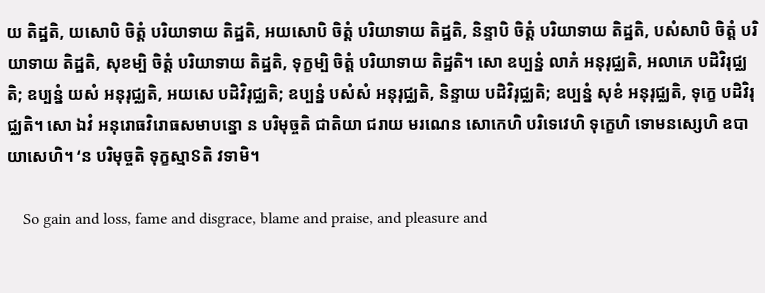យ តិដ្ឋតិ, យសោបិ ចិត្តំ បរិយាទាយ តិដ្ឋតិ, អយសោបិ ចិត្តំ បរិយាទាយ តិដ្ឋតិ, និន្ទាបិ ចិត្តំ បរិយាទាយ តិដ្ឋតិ, បសំសាបិ ចិត្តំ បរិយាទាយ តិដ្ឋតិ, សុខម្បិ ចិត្តំ បរិយាទាយ តិដ្ឋតិ, ទុក្ខម្បិ ចិត្តំ បរិយាទាយ តិដ្ឋតិ។ សោ ឧប្បន្នំ លាភំ អនុរុជ្ឈតិ, អលាភេ បដិវិរុជ្ឈតិ; ឧប្បន្នំ យសំ អនុរុជ្ឈតិ, អយសេ បដិវិរុជ្ឈតិ; ឧប្បន្នំ បសំសំ អនុរុជ្ឈតិ, និន្ទាយ បដិវិរុជ្ឈតិ; ឧប្បន្នំ សុខំ អនុរុជ្ឈតិ, ទុក្ខេ បដិវិរុជ្ឈតិ។ សោ ឯវំ អនុរោធវិរោធសមាបន្នោ ន បរិមុច្ចតិ ជាតិយា ជរាយ មរណេន សោកេហិ បរិទេវេហិ ទុក្ខេហិ ទោមនស្សេហិ ឧបាយាសេហិ។ ‘ន បរិមុច្ចតិ ទុក្ខស្មាៜតិ វទាមិ។

    So gain and loss, fame and disgrace, blame and praise, and pleasure and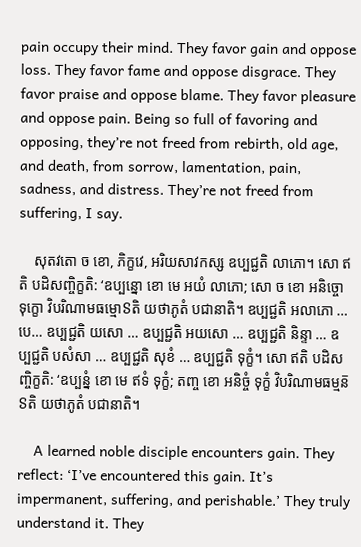pain occupy their mind. They favor gain and oppose loss. They favor fame and oppose disgrace. They favor praise and oppose blame. They favor pleasure and oppose pain. Being so full of favoring and opposing, they’re not freed from rebirth, old age, and death, from sorrow, lamentation, pain, sadness, and distress. They’re not freed from suffering, I say.

    សុតវតោ ច ខោ, ភិក្ខវេ, អរិយសាវកស្ស ឧប្បជ្ជតិ លាភោ។ សោ ឥតិ បដិសញ្ចិក្ខតិ: ‘ឧប្បន្នោ ខោ មេ អយំ លាភោ; សោ ច ខោ អនិច្ចោ ទុក្ខោ វិបរិណាមធម្មោៜតិ យថាភូតំ បជានាតិ។ ឧប្បជ្ជតិ អលាភោ …បេ… ឧប្បជ្ជតិ យសោ … ឧប្បជ្ជតិ អយសោ … ឧប្បជ្ជតិ និន្ទា … ឧប្បជ្ជតិ បសំសា … ឧប្បជ្ជតិ សុខំ … ឧប្បជ្ជតិ ទុក្ខំ។ សោ ឥតិ បដិសញ្ចិក្ខតិ: ‘ឧប្បន្នំ ខោ មេ ឥទំ ទុក្ខំ; តញ្ច ខោ អនិច្ចំ ទុក្ខំ វិបរិណាមធម្មន៑ៜតិ យថាភូតំ បជានាតិ។

    A learned noble disciple encounters gain. They reflect: ‘I’ve encountered this gain. It’s impermanent, suffering, and perishable.’ They truly understand it. They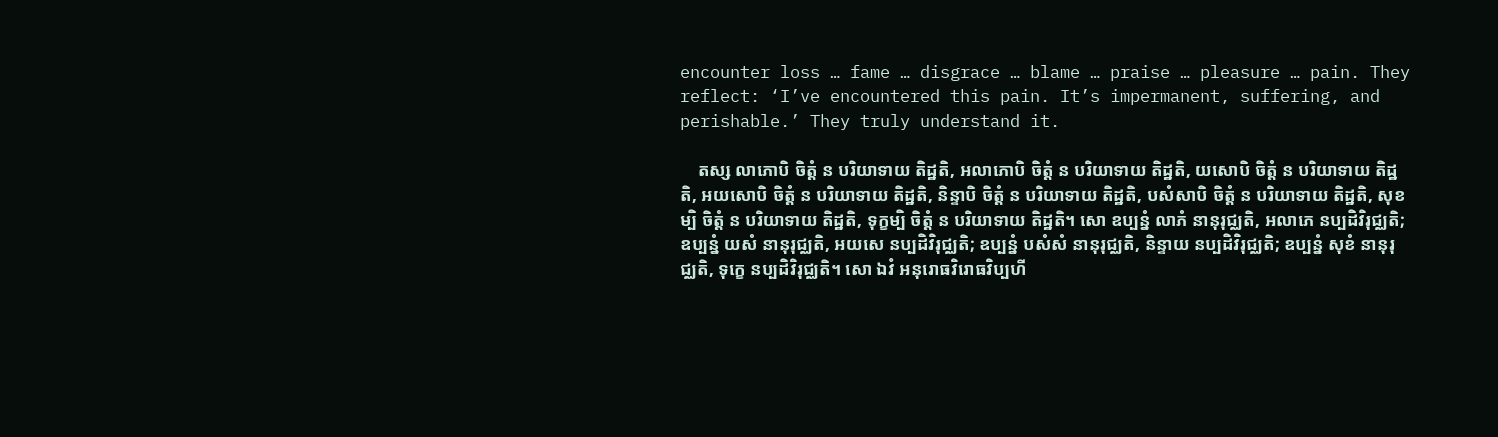encounter loss … fame … disgrace … blame … praise … pleasure … pain. They reflect: ‘I’ve encountered this pain. It’s impermanent, suffering, and perishable.’ They truly understand it.

    តស្ស លាភោបិ ចិត្តំ ន បរិយាទាយ តិដ្ឋតិ, អលាភោបិ ចិត្តំ ន បរិយាទាយ តិដ្ឋតិ, យសោបិ ចិត្តំ ន បរិយាទាយ តិដ្ឋតិ, អយសោបិ ចិត្តំ ន បរិយាទាយ តិដ្ឋតិ, និន្ទាបិ ចិត្តំ ន បរិយាទាយ តិដ្ឋតិ, បសំសាបិ ចិត្តំ ន បរិយាទាយ តិដ្ឋតិ, សុខម្បិ ចិត្តំ ន បរិយាទាយ តិដ្ឋតិ, ទុក្ខម្បិ ចិត្តំ ន បរិយាទាយ តិដ្ឋតិ។ សោ ឧប្បន្នំ លាភំ នានុរុជ្ឈតិ, អលាភេ នប្បដិវិរុជ្ឈតិ; ឧប្បន្នំ យសំ នានុរុជ្ឈតិ, អយសេ នប្បដិវិរុជ្ឈតិ; ឧប្បន្នំ បសំសំ នានុរុជ្ឈតិ, និន្ទាយ នប្បដិវិរុជ្ឈតិ; ឧប្បន្នំ សុខំ នានុរុជ្ឈតិ, ទុក្ខេ នប្បដិវិរុជ្ឈតិ។ សោ ឯវំ អនុរោធវិរោធវិប្បហី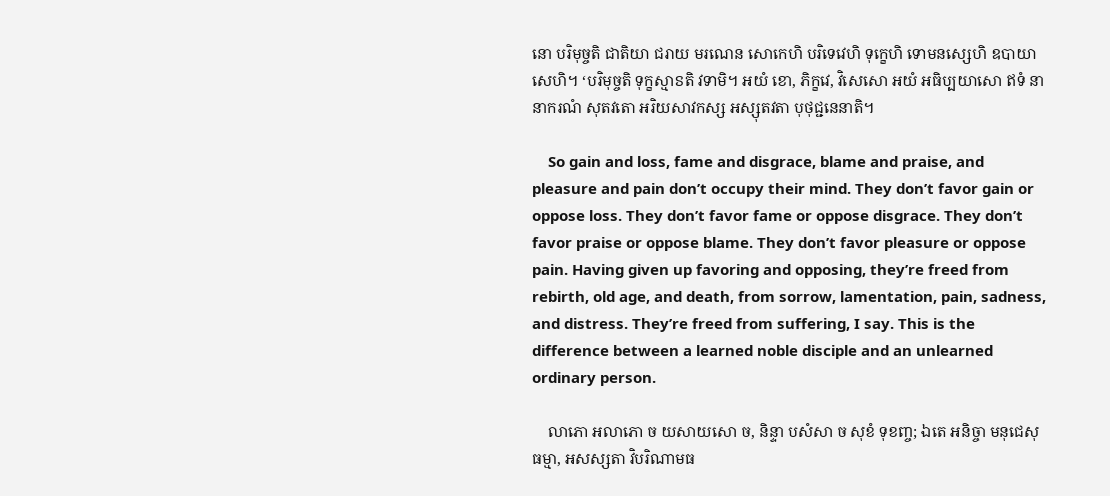នោ បរិមុច្ចតិ ជាតិយា ជរាយ មរណេន សោកេហិ បរិទេវេហិ ទុក្ខេហិ ទោមនស្សេហិ ឧបាយាសេហិ។ ‘បរិមុច្ចតិ ទុក្ខស្មាៜតិ វទាមិ។ អយំ ខោ, ភិក្ខវេ, វិសេសោ អយំ អធិប្បយាសោ ឥទំ នានាករណំ សុតវតោ អរិយសាវកស្ស អស្សុតវតា បុថុជ្ជនេនាតិ។

    So gain and loss, fame and disgrace, blame and praise, and pleasure and pain don’t occupy their mind. They don’t favor gain or oppose loss. They don’t favor fame or oppose disgrace. They don’t favor praise or oppose blame. They don’t favor pleasure or oppose pain. Having given up favoring and opposing, they’re freed from rebirth, old age, and death, from sorrow, lamentation, pain, sadness, and distress. They’re freed from suffering, I say. This is the difference between a learned noble disciple and an unlearned ordinary person.

    លាភោ អលាភោ ច យសាយសោ ច, និន្ទា បសំសា ច សុខំ ទុខញ្ច; ឯតេ អនិច្ចា មនុជេសុ ធម្មា, អសស្សតា វិបរិណាមធ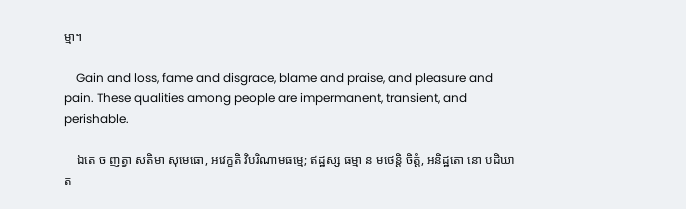ម្មា។

    Gain and loss, fame and disgrace, blame and praise, and pleasure and pain. These qualities among people are impermanent, transient, and perishable.

    ឯតេ ច ញត្វា សតិមា សុមេធោ, អវេក្ខតិ វិបរិណាមធម្មេ; ឥដ្ឋស្ស ធម្មា ន មថេន្តិ ចិត្តំ, អនិដ្ឋតោ នោ បដិឃាត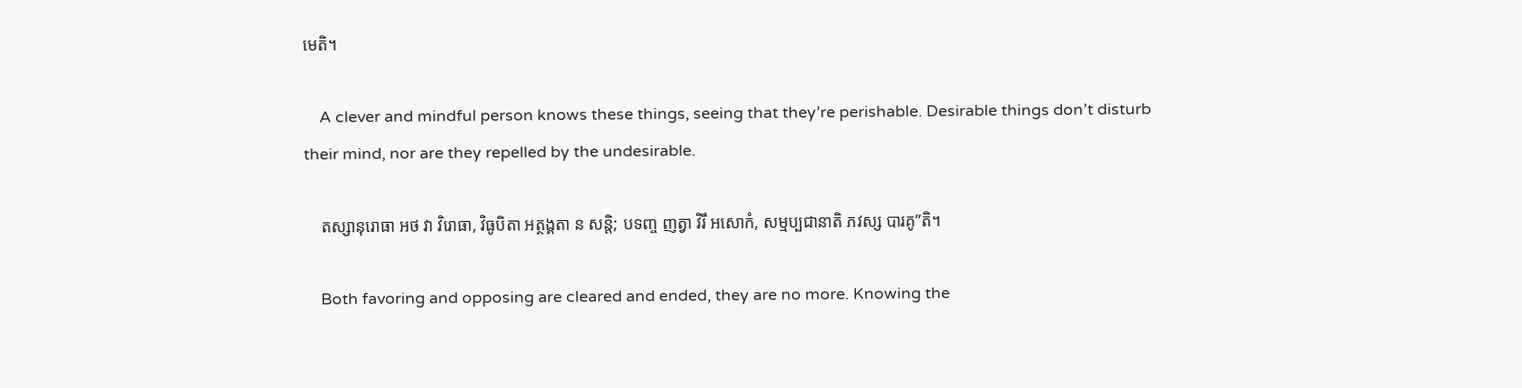មេតិ។

    A clever and mindful person knows these things, seeing that they’re perishable. Desirable things don’t disturb their mind, nor are they repelled by the undesirable.

    តស្សានុរោធា អថ វា វិរោធា, វិធូបិតា អត្ថង្គតា ន សន្តិ; បទញ្ច ញត្វា វិរឹ អសោកំ, សម្មប្បជានាតិ ភវស្ស បារគូ”តិ។

    Both favoring and opposing are cleared and ended, they are no more. Knowing the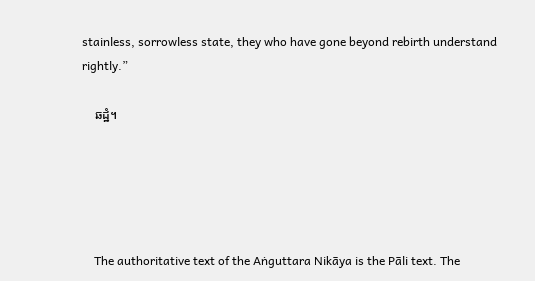stainless, sorrowless state, they who have gone beyond rebirth understand rightly.”

    ឆដ្ឋំ។





    The authoritative text of the Aṅguttara Nikāya is the Pāli text. The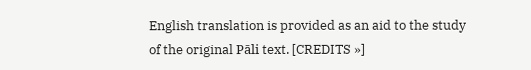English translation is provided as an aid to the study of the original Pāli text. [CREDITS »]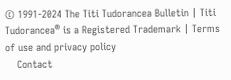© 1991-2024 The Titi Tudorancea Bulletin | Titi Tudorancea® is a Registered Trademark | Terms of use and privacy policy
    Contact